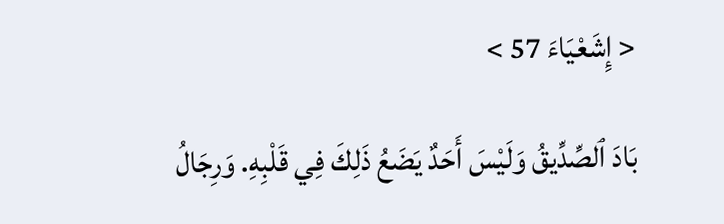< إِشَعْيَاءَ 57 >

بَادَ ٱلصِّدِّيقُ وَلَيْسَ أَحَدٌ يَضَعُ ذَلِكَ فِي قَلْبِهِ. وَرِجَالُ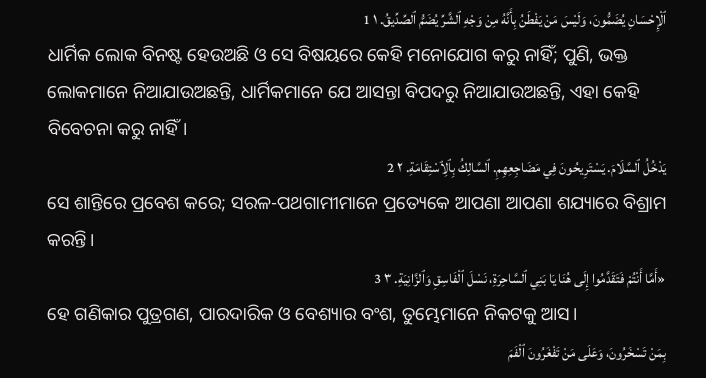ٱلْإِحْسَانِ يُضَمُّونَ، وَلَيْسَ مَنْ يَفْطَنُ بِأَنَّهُ مِنْ وَجْهِ ٱلشَّرِّ يُضَمُّ ٱلصِّدِّيقُ. ١ 1
ଧାର୍ମିକ ଲୋକ ବିନଷ୍ଟ ହେଉଅଛି ଓ ସେ ବିଷୟରେ କେହି ମନୋଯୋଗ କରୁ ନାହିଁ; ପୁଣି, ଭକ୍ତ ଲୋକମାନେ ନିଆଯାଉଅଛନ୍ତି, ଧାର୍ମିକମାନେ ଯେ ଆସନ୍ତା ବିପଦରୁ ନିଆଯାଉଅଛନ୍ତି, ଏହା କେହି ବିବେଚନା କରୁ ନାହିଁ।
يَدْخُلُ ٱلسَّلَامَ. يَسْتَرِيحُونَ فِي مَضَاجِعِهِمِ. ٱلسَّالِكُ بِٱلِٱسْتِقَامَةِ. ٢ 2
ସେ ଶାନ୍ତିରେ ପ୍ରବେଶ କରେ; ସରଳ-ପଥଗାମୀମାନେ ପ୍ରତ୍ୟେକେ ଆପଣା ଆପଣା ଶଯ୍ୟାରେ ବିଶ୍ରାମ କରନ୍ତି।
«أَمَّا أَنْتُمْ فَتَقَدَّمُوا إِلَى هُنَا يَا بَنِي ٱلسَّاحِرَةِ، نَسْلَ ٱلْفَاسِقِ وَٱلزَّانِيَةِ. ٣ 3
ହେ ଗଣିକାର ପୁତ୍ରଗଣ, ପାରଦାରିକ ଓ ବେଶ୍ୟାର ବଂଶ, ତୁମ୍ଭେମାନେ ନିକଟକୁ ଆସ।
بِمَنْ تَسْخَرُونَ، وَعَلَى مَنْ تَفْغَرُونَ ٱلْفَمَ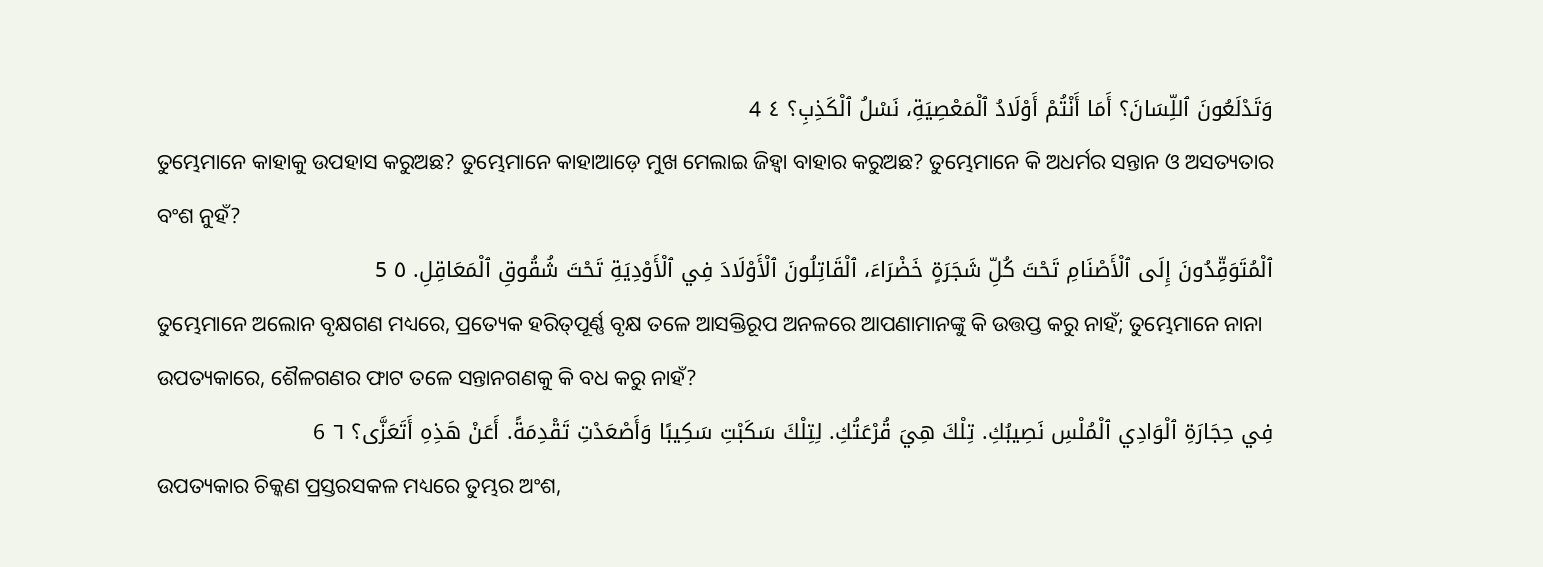وَتَدْلَعُونَ ٱللِّسَانَ؟ أَمَا أَنْتُمْ أَوْلَادُ ٱلْمَعْصِيَةِ، نَسْلُ ٱلْكَذِبِ؟ ٤ 4
ତୁମ୍ଭେମାନେ କାହାକୁ ଉପହାସ କରୁଅଛ? ତୁମ୍ଭେମାନେ କାହାଆଡ଼େ ମୁଖ ମେଲାଇ ଜିହ୍ୱା ବାହାର କରୁଅଛ? ତୁମ୍ଭେମାନେ କି ଅଧର୍ମର ସନ୍ତାନ ଓ ଅସତ୍ୟତାର ବଂଶ ନୁହଁ?
ٱلْمُتَوَقِّدُونَ إِلَى ٱلْأَصْنَامِ تَحْتَ كُلِّ شَجَرَةٍ خَضْرَاءَ، ٱلْقَاتِلُونَ ٱلْأَوْلَادَ فِي ٱلْأَوْدِيَةِ تَحْتَ شُقُوقِ ٱلْمَعَاقِلِ. ٥ 5
ତୁମ୍ଭେମାନେ ଅଲୋନ ବୃକ୍ଷଗଣ ମଧ୍ୟରେ, ପ୍ରତ୍ୟେକ ହରିତ୍‍ପୂର୍ଣ୍ଣ ବୃକ୍ଷ ତଳେ ଆସକ୍ତିରୂପ ଅନଳରେ ଆପଣାମାନଙ୍କୁ କି ଉତ୍ତପ୍ତ କରୁ ନାହଁ; ତୁମ୍ଭେମାନେ ନାନା ଉପତ୍ୟକାରେ, ଶୈଳଗଣର ଫାଟ ତଳେ ସନ୍ତାନଗଣକୁ କି ବଧ କରୁ ନାହଁ?
فِي حِجَارَةِ ٱلْوَادِي ٱلْمُلْسِ نَصِيبُكِ. تِلْكَ هِيَ قُرْعَتُكِ. لِتِلْكَ سَكَبْتِ سَكِيبًا وَأَصْعَدْتِ تَقْدِمَةً. أَعَنْ هَذِهِ أَتَعَزَّى؟ ٦ 6
ଉପତ୍ୟକାର ଚିକ୍କଣ ପ୍ରସ୍ତରସକଳ ମଧ୍ୟରେ ତୁମ୍ଭର ଅଂଶ,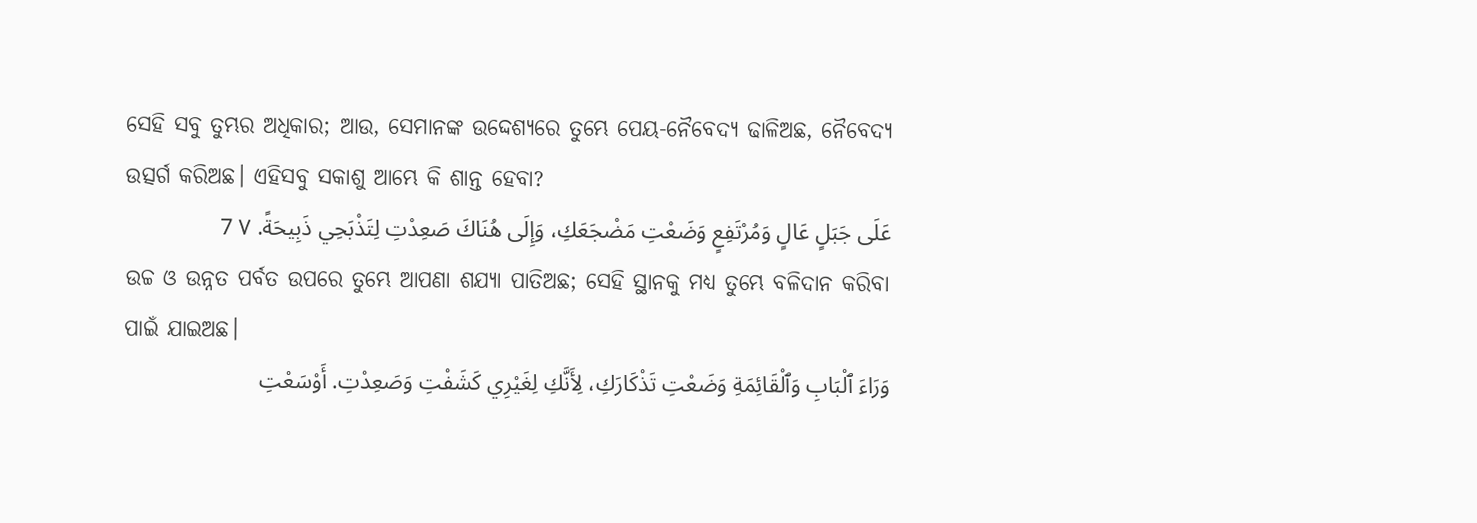ସେହି ସବୁ ତୁମ୍ଭର ଅଧିକାର; ଆଉ, ସେମାନଙ୍କ ଉଦ୍ଦେଶ୍ୟରେ ତୁମ୍ଭେ ପେୟ-ନୈବେଦ୍ୟ ଢାଳିଅଛ, ନୈବେଦ୍ୟ ଉତ୍ସର୍ଗ କରିଅଛ। ଏହିସବୁ ସକାଶୁ ଆମ୍ଭେ କି ଶାନ୍ତ ହେବା?
عَلَى جَبَلٍ عَالٍ وَمُرْتَفِعٍ وَضَعْتِ مَضْجَعَكِ، وَإِلَى هُنَاكَ صَعِدْتِ لِتَذْبَحِي ذَبِيحَةً. ٧ 7
ଉଚ୍ଚ ଓ ଉନ୍ନତ ପର୍ବତ ଉପରେ ତୁମ୍ଭେ ଆପଣା ଶଯ୍ୟା ପାତିଅଛ; ସେହି ସ୍ଥାନକୁ ମଧ୍ୟ ତୁମ୍ଭେ ବଳିଦାନ କରିବା ପାଇଁ ଯାଇଅଛ।
وَرَاءَ ٱلْبَابِ وَٱلْقَائِمَةِ وَضَعْتِ تَذْكَارَكِ، لِأَنَّكِ لِغَيْرِي كَشَفْتِ وَصَعِدْتِ. أَوْسَعْتِ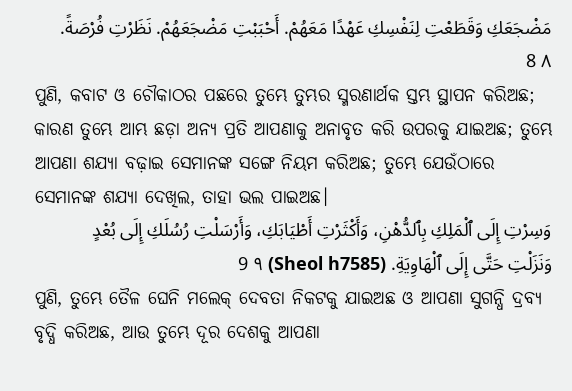مَضْجَعَكِ وَقَطَعْتِ لِنَفْسِكِ عَهْدًا مَعَهُمْ. أَحْبَبْتِ مَضْجَعَهُمْ. نَظَرْتِ فُرْصَةً. ٨ 8
ପୁଣି, କବାଟ ଓ ଚୌକାଠର ପଛରେ ତୁମ୍ଭେ ତୁମ୍ଭର ସ୍ମରଣାର୍ଥକ ସ୍ତମ୍ଭ ସ୍ଥାପନ କରିଅଛ; କାରଣ ତୁମ୍ଭେ ଆମ୍ଭ ଛଡ଼ା ଅନ୍ୟ ପ୍ରତି ଆପଣାକୁ ଅନାବୃତ କରି ଉପରକୁ ଯାଇଅଛ; ତୁମ୍ଭେ ଆପଣା ଶଯ୍ୟା ବଢ଼ାଇ ସେମାନଙ୍କ ସଙ୍ଗେ ନିୟମ କରିଅଛ; ତୁମ୍ଭେ ଯେଉଁଠାରେ ସେମାନଙ୍କ ଶଯ୍ୟା ଦେଖିଲ, ତାହା ଭଲ ପାଇଅଛ।
وَسِرْتِ إِلَى ٱلْمَلِكِ بِٱلدُّهْنِ، وَأَكْثَرْتِ أَطْيَابَكِ، وَأَرْسَلْتِ رُسُلَكِ إِلَى بُعْدٍ وَنَزَلْتِ حَتَّى إِلَى ٱلْهَاوِيَةِ. (Sheol h7585) ٩ 9
ପୁଣି, ତୁମ୍ଭେ ତୈଳ ଘେନି ମଲେକ୍ ଦେବତା ନିକଟକୁ ଯାଇଅଛ ଓ ଆପଣା ସୁଗନ୍ଧି ଦ୍ରବ୍ୟ ବୃଦ୍ଧି କରିଅଛ, ଆଉ ତୁମ୍ଭେ ଦୂର ଦେଶକୁ ଆପଣା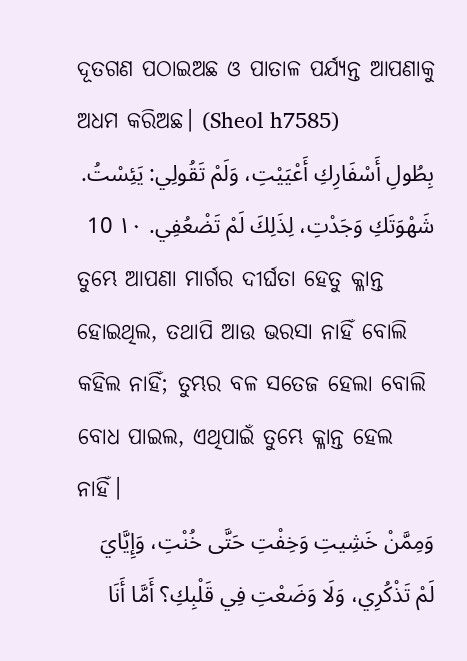ଦୂତଗଣ ପଠାଇଅଛ ଓ ପାତାଳ ପର୍ଯ୍ୟନ୍ତ ଆପଣାକୁ ଅଧମ କରିଅଛ। (Sheol h7585)
بِطُولِ أَسْفَارِكِ أَعْيَيْتِ، وَلَمْ تَقُولِي: يَئِسْتُ. شَهْوَتَكِ وَجَدْتِ، لِذَلِكَ لَمْ تَضْعُفِي. ١٠ 10
ତୁମ୍ଭେ ଆପଣା ମାର୍ଗର ଦୀର୍ଘତା ହେତୁ କ୍ଳାନ୍ତ ହୋଇଥିଲ, ତଥାପି ଆଉ ଭରସା ନାହିଁ ବୋଲି କହିଲ ନାହିଁ; ତୁମ୍ଭର ବଳ ସତେଜ ହେଲା ବୋଲି ବୋଧ ପାଇଲ, ଏଥିପାଇଁ ତୁମ୍ଭେ କ୍ଳାନ୍ତ ହେଲ ନାହିଁ।
وَمِمَّنْ خَشِيتِ وَخِفْتِ حَتَّى خُنْتِ، وَإِيَّايَ لَمْ تَذْكُرِي، وَلَا وَضَعْتِ فِي قَلْبِكِ؟ أَمَّا أَنَا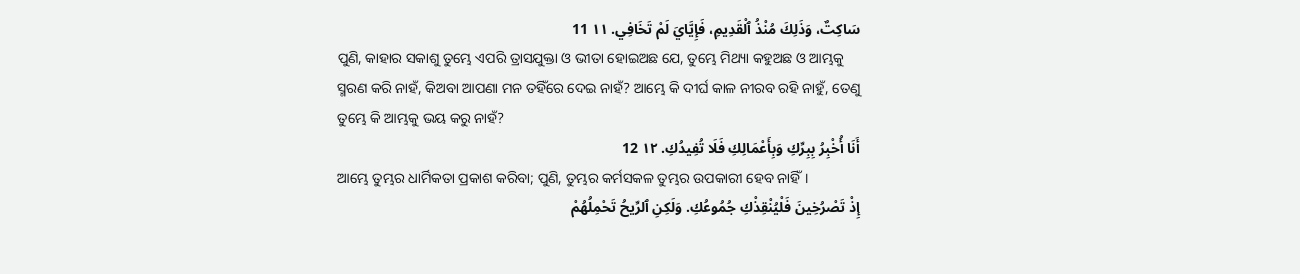سَاكِتٌ، وَذَلِكَ مُنْذُ ٱلْقَدِيمِ، فَإِيَّايَ لَمْ تَخَافِي. ١١ 11
ପୁଣି, କାହାର ସକାଶୁ ତୁମ୍ଭେ ଏପରି ତ୍ରାସଯୁକ୍ତା ଓ ଭୀତା ହୋଇଅଛ ଯେ, ତୁମ୍ଭେ ମିଥ୍ୟା କହୁଅଛ ଓ ଆମ୍ଭକୁ ସ୍ମରଣ କରି ନାହଁ, କିଅବା ଆପଣା ମନ ତହିଁରେ ଦେଇ ନାହଁ? ଆମ୍ଭେ କି ଦୀର୍ଘ କାଳ ନୀରବ ରହି ନାହୁଁ, ତେଣୁ ତୁମ୍ଭେ କି ଆମ୍ଭକୁ ଭୟ କରୁ ନାହଁ?
أَنَا أُخْبِرُ بِبِرِّكِ وَبِأَعْمَالِكِ فَلَا تُفِيدُكِ. ١٢ 12
ଆମ୍ଭେ ତୁମ୍ଭର ଧାର୍ମିକତା ପ୍ରକାଶ କରିବା; ପୁଣି, ତୁମ୍ଭର କର୍ମସକଳ ତୁମ୍ଭର ଉପକାରୀ ହେବ ନାହିଁ।
إِذْ تَصْرُخِينَ فَلْيُنْقِذْكِ جُمُوعُكِ. وَلَكِنِ ٱلرِّيحُ تَحْمِلُهُمْ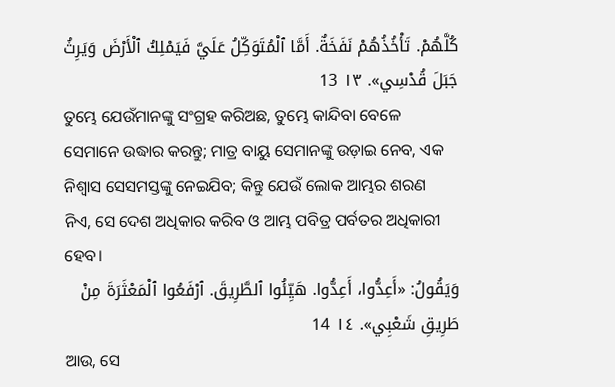كُلَّهُمْ. تَأْخُذُهُمْ نَفَخَةٌ. أَمَّا ٱلْمُتَوَكِّلُ عَلَيَّ فَيَمْلِكُ ٱلْأَرْضَ وَيَرِثُ جَبَلَ قُدْسِي». ١٣ 13
ତୁମ୍ଭେ ଯେଉଁମାନଙ୍କୁ ସଂଗ୍ରହ କରିଅଛ, ତୁମ୍ଭେ କାନ୍ଦିବା ବେଳେ ସେମାନେ ଉଦ୍ଧାର କରନ୍ତୁ; ମାତ୍ର ବାୟୁ ସେମାନଙ୍କୁ ଉଡ଼ାଇ ନେବ, ଏକ ନିଶ୍ୱାସ ସେସମସ୍ତଙ୍କୁ ନେଇଯିବ; କିନ୍ତୁ ଯେଉଁ ଲୋକ ଆମ୍ଭର ଶରଣ ନିଏ, ସେ ଦେଶ ଅଧିକାର କରିବ ଓ ଆମ୍ଭ ପବିତ୍ର ପର୍ବତର ଅଧିକାରୀ ହେବ।
وَيَقُولُ: «أَعِدُّوا، أَعِدُّوا. هَيِّئُوا ٱلطَّرِيقَ. ٱرْفَعُوا ٱلْمَعْثَرَةَ مِنْ طَرِيقِ شَعْبِي». ١٤ 14
ଆଉ, ସେ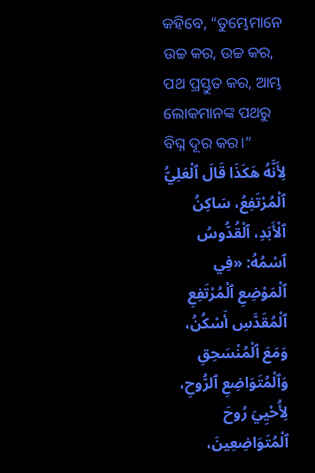କହିବେ, “ତୁମ୍ଭେମାନେ ଉଚ୍ଚ କର, ଉଚ୍ଚ କର, ପଥ ପ୍ରସ୍ତୁତ କର, ଆମ୍ଭ ଲୋକମାନଙ୍କ ପଥରୁ ବିଘ୍ନ ଦୂର କର।”
لِأَنَّهُ هَكَذَا قَالَ ٱلْعَلِيُّ ٱلْمُرْتَفِعُ، سَاكِنُ ٱلْأَبَدِ، ٱلْقُدُّوسُ ٱسْمُهُ: «فِي ٱلْمَوْضِعِ ٱلْمُرْتَفِعِ ٱلْمُقَدَّسِ أَسْكُنُ، وَمَعَ ٱلْمُنْسَحِقِ وَٱلْمُتَوَاضِعِ ٱلرُّوحِ، لِأُحْيِيَ رُوحَ ٱلْمُتَوَاضِعِينَ،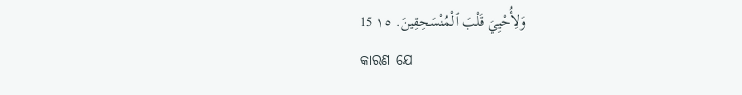وَلِأُحْيِيَ قَلْبَ ٱلْمُنْسَحِقِينَ. ١٥ 15
କାରଣ ଯେ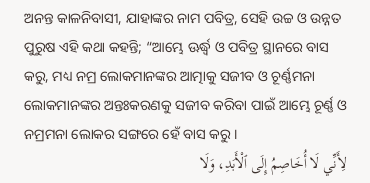ଅନନ୍ତ କାଳନିବାସୀ, ଯାହାଙ୍କର ନାମ ପବିତ୍ର, ସେହି ଉଚ୍ଚ ଓ ଉନ୍ନତ ପୁରୁଷ ଏହି କଥା କହନ୍ତି; “ଆମ୍ଭେ ଊର୍ଦ୍ଧ୍ୱ ଓ ପବିତ୍ର ସ୍ଥାନରେ ବାସ କରୁ, ମଧ୍ୟ ନମ୍ର ଲୋକମାନଙ୍କର ଆତ୍ମାକୁ ସଜୀବ ଓ ଚୂର୍ଣ୍ଣମନା ଲୋକମାନଙ୍କର ଅନ୍ତଃକରଣକୁ ସଜୀବ କରିବା ପାଇଁ ଆମ୍ଭେ ଚୂର୍ଣ୍ଣ ଓ ନମ୍ରମନା ଲୋକର ସଙ୍ଗରେ ହେଁ ବାସ କରୁ।
لِأَنِّي لَا أُخَاصِمُ إِلَى ٱلْأَبَدِ، وَلَا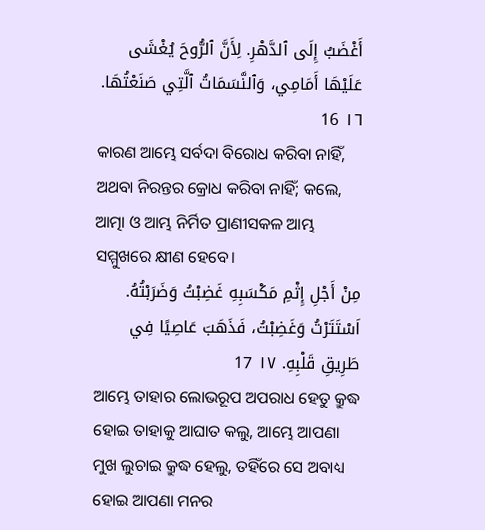أَغْضَبُ إِلَى ٱلدَّهْرِ. لِأَنَّ ٱلرُّوحَ يُغْشَى عَلَيْهَا أَمَامِي، وَٱلنَّسَمَاتُ ٱلَّتِي صَنَعْتُهَا. ١٦ 16
କାରଣ ଆମ୍ଭେ ସର୍ବଦା ବିରୋଧ କରିବା ନାହିଁ, ଅଥବା ନିରନ୍ତର କ୍ରୋଧ କରିବା ନାହିଁ; କଲେ, ଆତ୍ମା ଓ ଆମ୍ଭ ନିର୍ମିତ ପ୍ରାଣୀସକଳ ଆମ୍ଭ ସମ୍ମୁଖରେ କ୍ଷୀଣ ହେବେ।
مِنْ أَجْلِ إِثْمِ مَكْسَبِهِ غَضِبْتُ وَضَرَبْتُهُ. اَسْتَتَرْتُ وَغَضِبْتُ، فَذَهَبَ عَاصِيًا فِي طَرِيقِ قَلْبِهِ. ١٧ 17
ଆମ୍ଭେ ତାହାର ଲୋଭରୂପ ଅପରାଧ ହେତୁ କ୍ରୁଦ୍ଧ ହୋଇ ତାହାକୁ ଆଘାତ କଲୁ, ଆମ୍ଭେ ଆପଣା ମୁଖ ଲୁଚାଇ କ୍ରୁଦ୍ଧ ହେଲୁ, ତହିଁରେ ସେ ଅବାଧ୍ୟ ହୋଇ ଆପଣା ମନର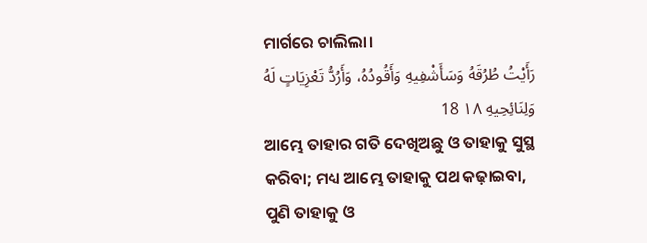ମାର୍ଗରେ ଚାଲିଲା।
رَأَيْتُ طُرُقَهُ وَسَأَشْفِيهِ وَأَقُودُهُ، وَأَرُدُّ تَعْزِيَاتٍ لَهُ وَلِنَائِحِيهِ ١٨ 18
ଆମ୍ଭେ ତାହାର ଗତି ଦେଖିଅଛୁ ଓ ତାହାକୁ ସୁସ୍ଥ କରିବା; ମଧ୍ୟ ଆମ୍ଭେ ତାହାକୁ ପଥ କଢ଼ାଇବା, ପୁଣି ତାହାକୁ ଓ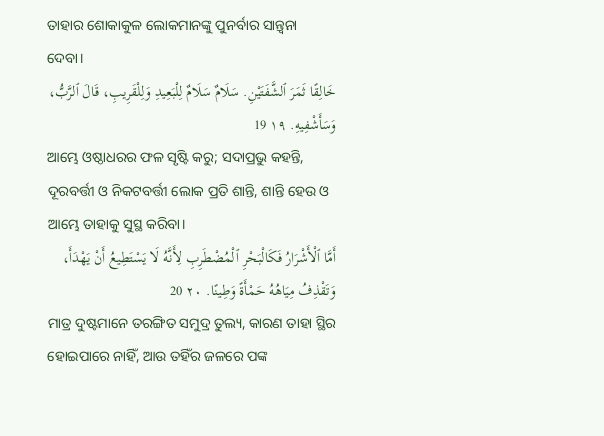ତାହାର ଶୋକାକୁଳ ଲୋକମାନଙ୍କୁ ପୁନର୍ବାର ସାନ୍ତ୍ୱନା ଦେବା।
خَالِقًا ثَمَرَ ٱلشَّفَتَيْنِ. سَلَامٌ سَلَامٌ لِلْبَعِيدِ وَلِلْقَرِيبِ، قَالَ ٱلرَّبُّ، وَسَأَشْفِيهِ. ١٩ 19
ଆମ୍ଭେ ଓଷ୍ଠାଧରର ଫଳ ସୃଷ୍ଟି କରୁ; ସଦାପ୍ରଭୁ କହନ୍ତି, ଦୂରବର୍ତ୍ତୀ ଓ ନିକଟବର୍ତ୍ତୀ ଲୋକ ପ୍ରତି ଶାନ୍ତି, ଶାନ୍ତି ହେଉ ଓ ଆମ୍ଭେ ତାହାକୁ ସୁସ୍ଥ କରିବା।
أَمَّا ٱلْأَشْرَارُ فَكَالْبَحْرِ ٱلْمُضْطَرِبِ لِأَنَّهُ لَا يَسْتَطِيعُ أَنْ يَهْدَأَ، وَتَقْذِفُ مِيَاهُهُ حَمْأَةً وَطِينًا. ٢٠ 20
ମାତ୍ର ଦୁଷ୍ଟମାନେ ତରଙ୍ଗିତ ସମୁଦ୍ର ତୁଲ୍ୟ, କାରଣ ତାହା ସ୍ଥିର ହୋଇପାରେ ନାହିଁ, ଆଉ ତହିଁର ଜଳରେ ପଙ୍କ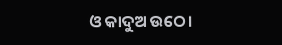ଓ କାଦୁଅ ଉଠେ।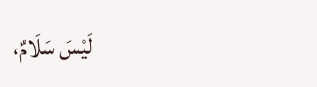لَيْسَ سَلَامٌ،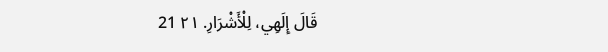قَالَ إِلَهِي، لِلْأَشْرَارِ. ٢١ 21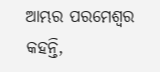ଆମ୍ଭର ପରମେଶ୍ୱର କହନ୍ତି,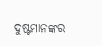ଦୁଷ୍ଟମାନଙ୍କର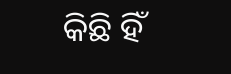କିଛି ହିଁ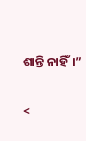ଶାନ୍ତି ନାହିଁ।”

<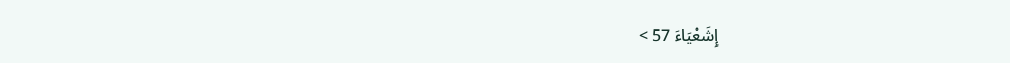إِشَعْيَاءَ 57 >